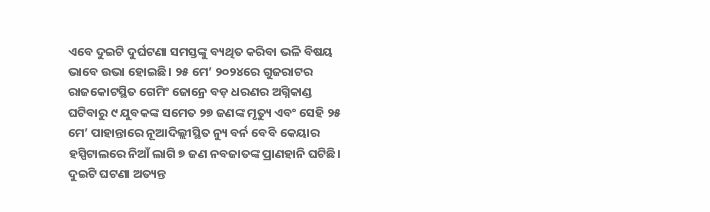ଏବେ ଦୁଇଟି ଦୁର୍ଘଟଣା ସମସ୍ତଙ୍କୁ ବ୍ୟଥିତ କରିବା ଭଳି ବିଷୟ ଭାବେ ଉଭା ହୋଇଛି। ୨୫ ମେ’ ୨୦୨୪ରେ ଗୁଜରାଟର ରାଜକୋଟସ୍ଥିତ ଗେମିଂ ଜୋନ୍ରେ ବଡ଼ ଧରଣର ଅଗ୍ନିକାଣ୍ଡ ଘଟିବାରୁ ୯ ଯୁବକଙ୍କ ସମେତ ୨୭ ଜଣଙ୍କ ମୃତ୍ୟୁ ଏବଂ ସେହି ୨୫ ମେ’ ପାହାନ୍ତାରେ ନୂଆଦିଲ୍ଲୀସ୍ଥିତ ନ୍ୟୁ ବର୍ନ ବେବି କେୟାର ହସ୍ପିଟାଲରେ ନିଆଁ ଲାଗି ୭ ଜଣ ନବଜାତଙ୍କ ପ୍ରାଣହାନି ଘଟିଛି। ଦୁଇଟି ଘଟଣା ଅତ୍ୟନ୍ତ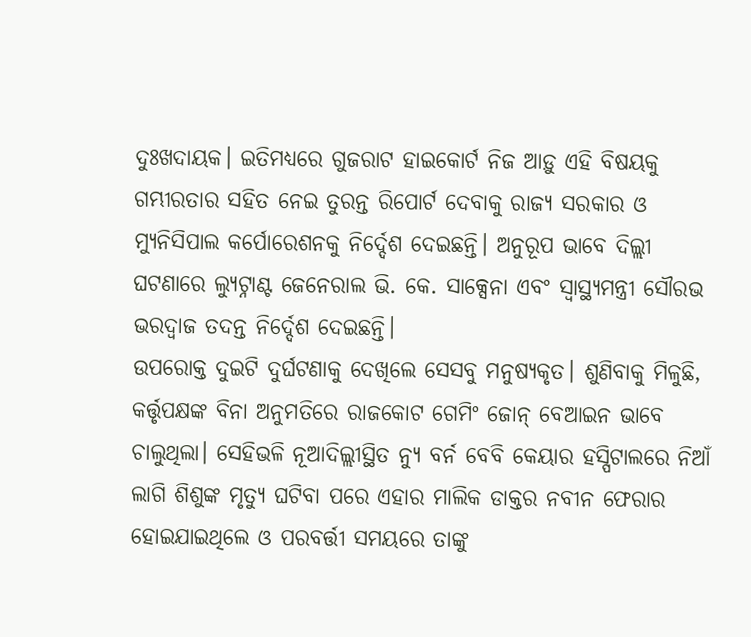ଦୁଃଖଦାୟକ। ଇତିମଧ୍ୟରେ ଗୁଜରାଟ ହାଇକୋର୍ଟ ନିଜ ଆଡ଼ୁ ଏହି ବିଷୟକୁ ଗମ୍ଭୀରତାର ସହିତ ନେଇ ତୁରନ୍ତ ରିପୋର୍ଟ ଦେବାକୁ ରାଜ୍ୟ ସରକାର ଓ ମ୍ୟୁନିସିପାଲ କର୍ପୋରେଶନକୁ ନିର୍ଦ୍ଦେଶ ଦେଇଛନ୍ତି। ଅନୁରୂପ ଭାବେ ଦିଲ୍ଲୀ ଘଟଣାରେ ଲ୍ୟୁଟ୍ନାଣ୍ଟ ଜେନେରାଲ ଭି. କେ. ସାକ୍ସେନା ଏବଂ ସ୍ବାସ୍ଥ୍ୟମନ୍ତ୍ରୀ ସୌରଭ ଭରଦ୍ୱାଜ ତଦନ୍ତ ନିର୍ଦ୍ଦେଶ ଦେଇଛନ୍ତି।
ଉପରୋକ୍ତ ଦୁଇଟି ଦୁର୍ଘଟଣାକୁ ଦେଖିଲେ ସେସବୁ ମନୁଷ୍ୟକୃତ। ଶୁଣିବାକୁ ମିଳୁଛି, କର୍ତ୍ତୃପକ୍ଷଙ୍କ ବିନା ଅନୁମତିରେ ରାଜକୋଟ ଗେମିଂ ଜୋନ୍ ବେଆଇନ ଭାବେ ଚାଲୁଥିଲା। ସେହିଭଳି ନୂଆଦିଲ୍ଲୀସ୍ଥିତ ନ୍ୟୁ ବର୍ନ ବେବି କେୟାର ହସ୍ପିଟାଲରେ ନିଆଁ ଲାଗି ଶିଶୁଙ୍କ ମୃତ୍ୟୁ ଘଟିବା ପରେ ଏହାର ମାଲିକ ଡାକ୍ତର ନବୀନ ଫେରାର ହୋଇଯାଇଥିଲେ ଓ ପରବର୍ତ୍ତୀ ସମୟରେ ତାଙ୍କୁ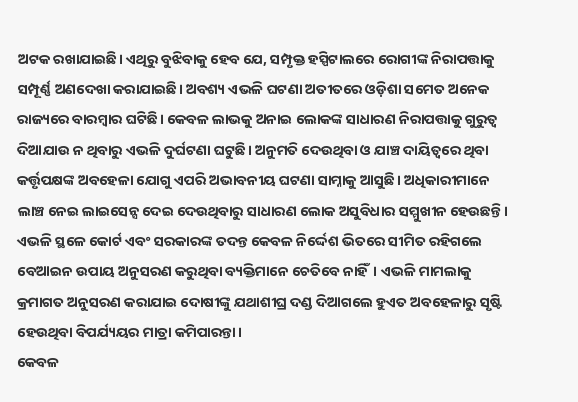ଅଟକ ରଖାଯାଇଛି। ଏଥିରୁ ବୁଝିବାକୁ ହେବ ଯେ, ସମ୍ପୃକ୍ତ ହସ୍ପିଟାଲରେ ରୋଗୀଙ୍କ ନିରାପତ୍ତାକୁ ସମ୍ପୂର୍ଣ୍ଣ ଅଣଦେଖା କରାଯାଇଛି। ଅବଶ୍ୟ ଏଭଳି ଘଟଣା ଅତୀତରେ ଓଡ଼ିଶା ସମେତ ଅନେକ ରାଜ୍ୟରେ ବାରମ୍ବାର ଘଟିଛି। କେବଳ ଲାଭକୁ ଅନାଇ ଲୋକଙ୍କ ସାଧାରଣ ନିରାପତ୍ତାକୁ ଗୁରୁତ୍ୱ ଦିଆଯାଉ ନ ଥିବାରୁ ଏଭଳି ଦୁର୍ଘଟଣା ଘଟୁଛି। ଅନୁମତି ଦେଉଥିବା ଓ ଯାଞ୍ଚ ଦାୟିତ୍ୱରେ ଥିବା କର୍ତ୍ତୃପକ୍ଷଙ୍କ ଅବହେଳା ଯୋଗୁ ଏପରି ଅଭାବନୀୟ ଘଟଣା ସାମ୍ନାକୁ ଆସୁଛି। ଅଧିକାରୀମାନେ ଲାଞ୍ଚ ନେଇ ଲାଇସେନ୍ସ ଦେଇ ଦେଉଥିବାରୁ ସାଧାରଣ ଲୋକ ଅସୁବିଧାର ସମ୍ମୁଖୀନ ହେଉଛନ୍ତି। ଏଭଳି ସ୍ଥଳେ କୋର୍ଟ ଏବଂ ସରକାରଙ୍କ ତଦନ୍ତ କେବଳ ନିର୍ଦ୍ଦେଶ ଭିତରେ ସୀମିତ ରହିଗଲେ ବେଆଇନ ଉପାୟ ଅନୁସରଣ କରୁଥିବା ବ୍ୟକ୍ତିମାନେ ଚେତିବେ ନାହିଁ। ଏଭଳି ମାମଲାକୁ କ୍ରମାଗତ ଅନୁସରଣ କରାଯାଇ ଦୋଷୀଙ୍କୁ ଯଥାଶୀଘ୍ର ଦଣ୍ଡ ଦିଆଗଲେ ହୁଏତ ଅବହେଳାରୁ ସୃଷ୍ଟି ହେଉଥିବା ବିପର୍ଯ୍ୟୟର ମାତ୍ରା କମିପାରନ୍ତା।
କେବଳ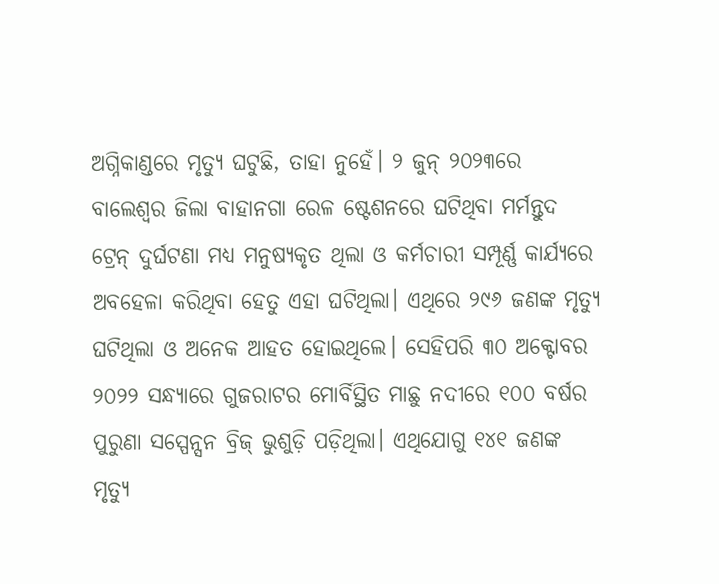ଅଗ୍ନିକାଣ୍ଡରେ ମୃତ୍ୟୁ ଘଟୁଛି, ତାହା ନୁହେଁ। ୨ ଜୁନ୍ ୨୦୨୩ରେ ବାଲେଶ୍ୱର ଜିଲା ବାହାନଗା ରେଳ ଷ୍ଟେଶନରେ ଘଟିଥିବା ମର୍ମନ୍ତୁଦ ଟ୍ରେନ୍ ଦୁର୍ଘଟଣା ମଧ୍ୟ ମନୁଷ୍ୟକୃତ ଥିଲା ଓ କର୍ମଚାରୀ ସମ୍ପୂର୍ଣ୍ଣ କାର୍ଯ୍ୟରେ ଅବହେଳା କରିଥିବା ହେତୁ ଏହା ଘଟିଥିଲା। ଏଥିରେ ୨୯୬ ଜଣଙ୍କ ମୃତ୍ୟୁ ଘଟିଥିଲା ଓ ଅନେକ ଆହତ ହୋଇଥିଲେ। ସେହିପରି ୩୦ ଅକ୍ଟୋବର ୨୦୨୨ ସନ୍ଧ୍ୟାରେ ଗୁଜରାଟର ମୋର୍ବିସ୍ଥିତ ମାଛୁ ନଦୀରେ ୧୦୦ ବର୍ଷର ପୁରୁଣା ସସ୍ପେନ୍ସନ ବ୍ରିଜ୍ ଭୁଶୁଡ଼ି ପଡ଼ିଥିଲା। ଏଥିଯୋଗୁ ୧୪୧ ଜଣଙ୍କ ମୃତ୍ୟୁ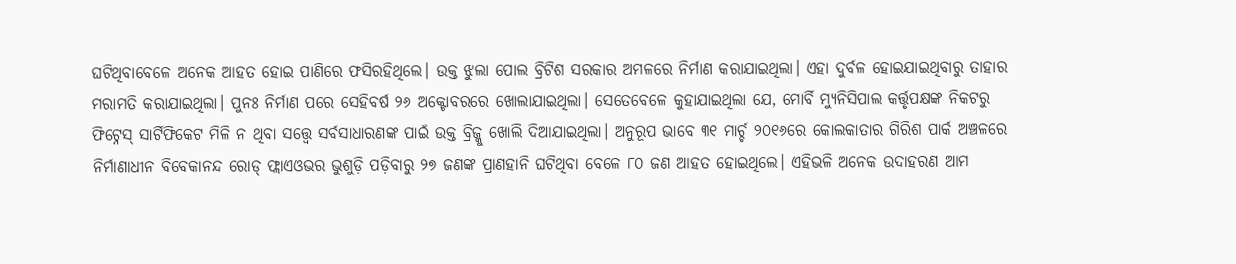ଘଟିଥିବାବେଳେ ଅନେକ ଆହତ ହୋଇ ପାଣିରେ ଫସିରହିଥିଲେ। ଉକ୍ତ ଝୁଲା ପୋଲ ବ୍ରିଟିଶ ସରକାର ଅମଳରେ ନିର୍ମାଣ କରାଯାଇଥିଲା। ଏହା ଦୁର୍ବଳ ହୋଇଯାଇଥିବାରୁ ତାହାର ମରାମତି କରାଯାଇଥିଲା। ପୁନଃ ନିର୍ମାଣ ପରେ ସେହିବର୍ଷ ୨୬ ଅକ୍ଟୋବରରେ ଖୋଲାଯାଇଥିଲା। ସେତେବେଳେ କୁହାଯାଇଥିଲା ଯେ, ମୋର୍ବି ମ୍ୟୁନିସିପାଲ କର୍ତ୍ତୃପକ୍ଷଙ୍କ ନିକଟରୁ ଫିଟ୍ନେସ୍ ସାର୍ଟିଫିକେଟ ମିଳି ନ ଥିବା ସତ୍ତ୍ୱେ ସର୍ବସାଧାରଣଙ୍କ ପାଇଁ ଉକ୍ତ ବ୍ରିଜ୍କୁ ଖୋଲି ଦିଆଯାଇଥିଲା। ଅନୁରୂପ ଭାବେ ୩୧ ମାର୍ଚ୍ଚ ୨୦୧୬ରେ କୋଲକାତାର ଗିରିଶ ପାର୍କ ଅଞ୍ଚଳରେ ନିର୍ମାଣାଧୀନ ବିବେକାନନ୍ଦ ରୋଡ୍ ଫ୍ଲାଏଓଭର ଭୁଶୁଡ଼ି ପଡ଼ିବାରୁ ୨୭ ଜଣଙ୍କ ପ୍ରାଣହାନି ଘଟିଥିବା ବେଳେ ୮୦ ଜଣ ଆହତ ହୋଇଥିଲେ। ଏହିଭଳି ଅନେକ ଉଦାହରଣ ଆମ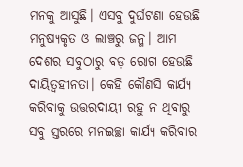ମନକୁ ଆସୁଛି। ଏସବୁ ଦୁର୍ଘଟଣା ହେଉଛି ମନୁଷ୍ୟକୃତ ଓ ଲାଞ୍ଚରୁ ଜନ୍ମ। ଆମ ଦେଶର ସବୁଠାରୁ ବଡ଼ ରୋଗ ହେଉଛି ଦାୟିତ୍ୱହୀନତା। କେହି କୌଣସି କାର୍ଯ୍ୟ କରିବାକୁ ଉତ୍ତରଦାୟୀ ରହୁ ନ ଥିବାରୁ ସବୁ ସ୍ତରରେ ମନଇଚ୍ଛା କାର୍ଯ୍ୟ କରିବାର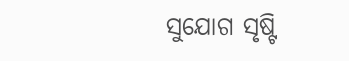ସୁଯୋଗ ସୃଷ୍ଟି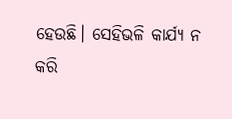ହେଉଛି। ସେହିଭଳି କାର୍ଯ୍ୟ ନ କରି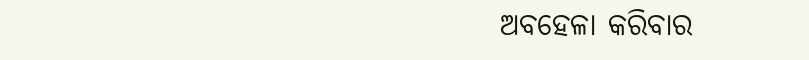ଅବହେଳା କରିବାର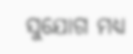ସୁଯୋଗ ମଧ୍ୟ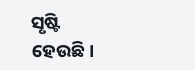ସୃଷ୍ଟି ହେଉଛି।